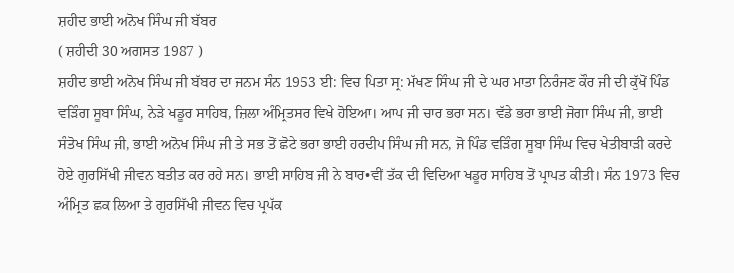ਸ਼ਹੀਦ ਭਾਈ ਅਨੋਖ ਸਿੰਘ ਜੀ ਬੱਬਰ
( ਸ਼ਹੀਦੀ 30 ਅਗਸਤ 1987 )
ਸ਼ਹੀਦ ਭਾਈ ਅਨੋਖ ਸਿੰਘ ਜੀ ਬੱਬਰ ਦਾ ਜਨਮ ਸੰਨ 1953 ਈ: ਵਿਚ ਪਿਤਾ ਸ੍ਰ: ਮੱਖਣ ਸਿੰਘ ਜੀ ਦੇ ਘਰ ਮਾਤਾ ਨਿਰੰਜਣ ਕੌਰ ਜੀ ਦੀ ਕੁੱਖੋਂ ਪਿੰਡ ਵੜਿੰਗ ਸੂਬਾ ਸਿੰਘ, ਨੇੜੇ ਖਡੂਰ ਸਾਹਿਬ, ਜ਼ਿਲਾ ਅੰਮ੍ਰਿਤਸਰ ਵਿਖੇ ਹੋਇਆ। ਆਪ ਜੀ ਚਾਰ ਭਰਾ ਸਨ। ਵੱਡੇ ਭਰਾ ਭਾਈ ਜੋਗਾ ਸਿੰਘ ਜੀ, ਭਾਈ ਸੰਤੋਖ ਸਿੰਘ ਜੀ, ਭਾਈ ਅਨੋਖ ਸਿੰਘ ਜੀ ਤੇ ਸਭ ਤੋਂ ਛੋਟੇ ਭਰਾ ਭਾਈ ਹਰਦੀਪ ਸਿੰਘ ਜੀ ਸਨ, ਜੋ ਪਿੰਡ ਵੜਿੰਗ ਸੂਬਾ ਸਿੰਘ ਵਿਚ ਖੇਤੀਬਾੜੀ ਕਰਦੇ ਹੋਏ ਗੁਰਸਿੱਖੀ ਜੀਵਨ ਬਤੀਤ ਕਰ ਰਹੇ ਸਨ। ਭਾਈ ਸਾਹਿਬ ਜੀ ਨੇ ਬਾਰ•ਵੀਂ ਤੱਕ ਦੀ ਵਿਦਿਆ ਖਡੂਰ ਸਾਹਿਬ ਤੋਂ ਪ੍ਰਾਪਤ ਕੀਤੀ। ਸੰਨ 1973 ਵਿਚ ਅੰਮ੍ਰਿਤ ਛਕ ਲਿਆ ਤੇ ਗੁਰਸਿੱਖੀ ਜੀਵਨ ਵਿਚ ਪ੍ਰਪੱਕ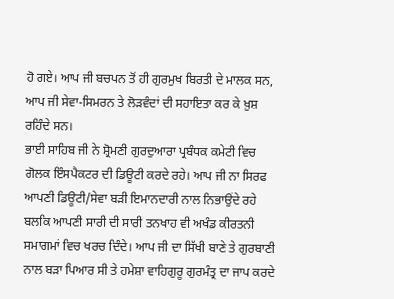ਹੋ ਗਏ। ਆਪ ਜੀ ਬਚਪਨ ਤੋਂ ਹੀ ਗੁਰਮੁਖ ਬਿਰਤੀ ਦੇ ਮਾਲਕ ਸਨ, ਆਪ ਜੀ ਸੇਵਾ-ਸਿਮਰਨ ਤੇ ਲੋੜਵੰਦਾਂ ਦੀ ਸਹਾਇਤਾ ਕਰ ਕੇ ਖ਼ੁਸ਼ ਰਹਿੰਦੇ ਸਨ।
ਭਾਈ ਸਾਹਿਬ ਜੀ ਨੇ ਸ਼੍ਰੋਮਣੀ ਗੁਰਦੁਆਰਾ ਪ੍ਰਬੰਧਕ ਕਮੇਟੀ ਵਿਚ ਗੋਲਕ ਇੰਸਪੈਕਟਰ ਦੀ ਡਿਊਟੀ ਕਰਦੇ ਰਹੇ। ਆਪ ਜੀ ਨਾ ਸਿਰਫ ਆਪਣੀ ਡਿਊਟੀ/ਸੇਵਾ ਬੜੀ ਇਮਾਨਦਾਰੀ ਨਾਲ ਨਿਭਾਉਂਦੇ ਰਹੇ ਬਲਕਿ ਆਪਣੀ ਸਾਰੀ ਦੀ ਸਾਰੀ ਤਨਖਾਹ ਵੀ ਅਖੰਡ ਕੀਰਤਨੀ ਸਮਾਗਮਾਂ ਵਿਚ ਖਰਚ ਦਿੰਦੇ। ਆਪ ਜੀ ਦਾ ਸਿੱਖੀ ਬਾਣੇ ਤੇ ਗੁਰਬਾਣੀ ਨਾਲ ਬੜਾ ਪਿਆਰ ਸੀ ਤੇ ਹਮੇਸ਼ਾ ਵਾਹਿਗੁਰੂ ਗੁਰਮੰਤ੍ਰ ਦਾ ਜਾਪ ਕਰਦੇ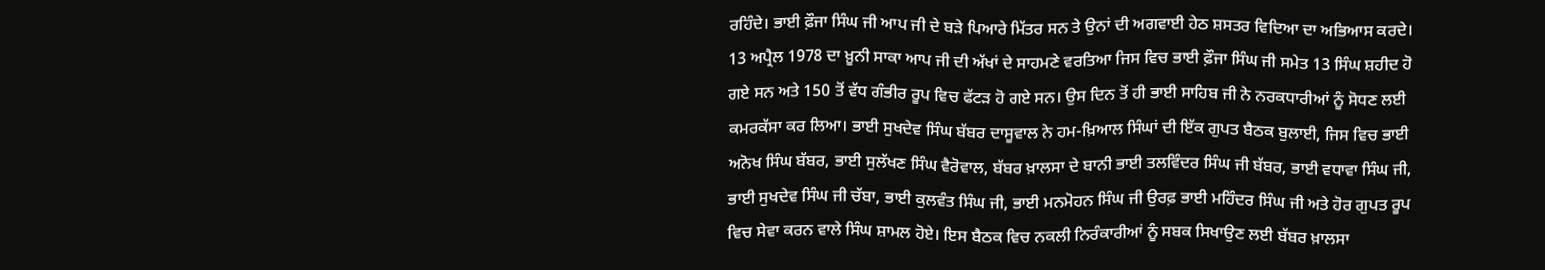ਰਹਿੰਦੇ। ਭਾਈ ਫ਼ੌਜਾ ਸਿੰਘ ਜੀ ਆਪ ਜੀ ਦੇ ਬੜੇ ਪਿਆਰੇ ਮਿੱਤਰ ਸਨ ਤੇ ਉਨਾਂ ਦੀ ਅਗਵਾਈ ਹੇਠ ਸ਼ਸਤਰ ਵਿਦਿਆ ਦਾ ਅਭਿਆਸ ਕਰਦੇ।
13 ਅਪ੍ਰੈਲ 1978 ਦਾ ਖ਼ੂਨੀ ਸਾਕਾ ਆਪ ਜੀ ਦੀ ਅੱਖਾਂ ਦੇ ਸਾਹਮਣੇ ਵਰਤਿਆ ਜਿਸ ਵਿਚ ਭਾਈ ਫ਼ੌਜਾ ਸਿੰਘ ਜੀ ਸਮੇਤ 13 ਸਿੰਘ ਸ਼ਹੀਦ ਹੋ ਗਏ ਸਨ ਅਤੇ 150 ਤੋਂ ਵੱਧ ਗੰਭੀਰ ਰੂਪ ਵਿਚ ਫੱਟੜ ਹੋ ਗਏ ਸਨ। ਉਸ ਦਿਨ ਤੋਂ ਹੀ ਭਾਈ ਸਾਹਿਬ ਜੀ ਨੇ ਨਰਕਧਾਰੀਆਂ ਨੂੰ ਸੋਧਣ ਲਈ ਕਮਰਕੱਸਾ ਕਰ ਲਿਆ। ਭਾਈ ਸੁਖਦੇਵ ਸਿੰਘ ਬੱਬਰ ਦਾਸੂਵਾਲ ਨੇ ਹਮ-ਖ਼ਿਆਲ ਸਿੰਘਾਂ ਦੀ ਇੱਕ ਗੁਪਤ ਬੈਠਕ ਬੁਲਾਈ, ਜਿਸ ਵਿਚ ਭਾਈ ਅਨੋਖ ਸਿੰਘ ਬੱਬਰ, ਭਾਈ ਸੁਲੱਖਣ ਸਿੰਘ ਵੈਰੋਵਾਲ, ਬੱਬਰ ਖ਼ਾਲਸਾ ਦੇ ਬਾਨੀ ਭਾਈ ਤਲਵਿੰਦਰ ਸਿੰਘ ਜੀ ਬੱਬਰ, ਭਾਈ ਵਧਾਵਾ ਸਿੰਘ ਜੀ, ਭਾਈ ਸੁਖਦੇਵ ਸਿੰਘ ਜੀ ਚੱਬਾ, ਭਾਈ ਕੁਲਵੰਤ ਸਿੰਘ ਜੀ, ਭਾਈ ਮਨਮੋਹਨ ਸਿੰਘ ਜੀ ਉਰਫ਼ ਭਾਈ ਮਹਿੰਦਰ ਸਿੰਘ ਜੀ ਅਤੇ ਹੋਰ ਗੁਪਤ ਰੂਪ ਵਿਚ ਸੇਵਾ ਕਰਨ ਵਾਲੇ ਸਿੰਘ ਸ਼ਾਮਲ ਹੋਏ। ਇਸ ਬੈਠਕ ਵਿਚ ਨਕਲੀ ਨਿਰੰਕਾਰੀਆਂ ਨੂੰ ਸਬਕ ਸਿਖਾਉਣ ਲਈ ਬੱਬਰ ਖ਼ਾਲਸਾ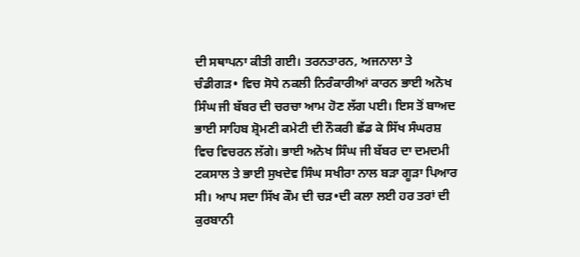ਦੀ ਸਥਾਪਨਾ ਕੀਤੀ ਗਈ। ਤਰਨਤਾਰਨ, ਅਜਨਾਲਾ ਤੇ ਚੰਡੀਗੜ• ਵਿਚ ਸੋਧੇ ਨਕਲੀ ਨਿਰੰਕਾਰੀਆਂ ਕਾਰਨ ਭਾਈ ਅਨੋਖ ਸਿੰਘ ਜੀ ਬੱਬਰ ਦੀ ਚਰਚਾ ਆਮ ਹੋਣ ਲੱਗ ਪਈ। ਇਸ ਤੋਂ ਬਾਅਦ ਭਾਈ ਸਾਹਿਬ ਸ਼੍ਰੋਮਣੀ ਕਮੇਟੀ ਦੀ ਨੌਕਰੀ ਛੱਡ ਕੇ ਸਿੱਖ ਸੰਘਰਸ਼ ਵਿਚ ਵਿਚਰਨ ਲੱਗੇ। ਭਾਈ ਅਨੋਖ ਸਿੰਘ ਜੀ ਬੱਬਰ ਦਾ ਦਮਦਮੀ ਟਕਸਾਲ ਤੇ ਭਾਈ ਸੁਖਦੇਵ ਸਿੰਘ ਸਖੀਰਾ ਨਾਲ ਬੜਾ ਗੂੜਾ ਪਿਆਰ ਸੀ। ਆਪ ਸਦਾ ਸਿੱਖ ਕੌਮ ਦੀ ਚੜ•ਦੀ ਕਲਾ ਲਈ ਹਰ ਤਰਾਂ ਦੀ ਕੁਰਬਾਨੀ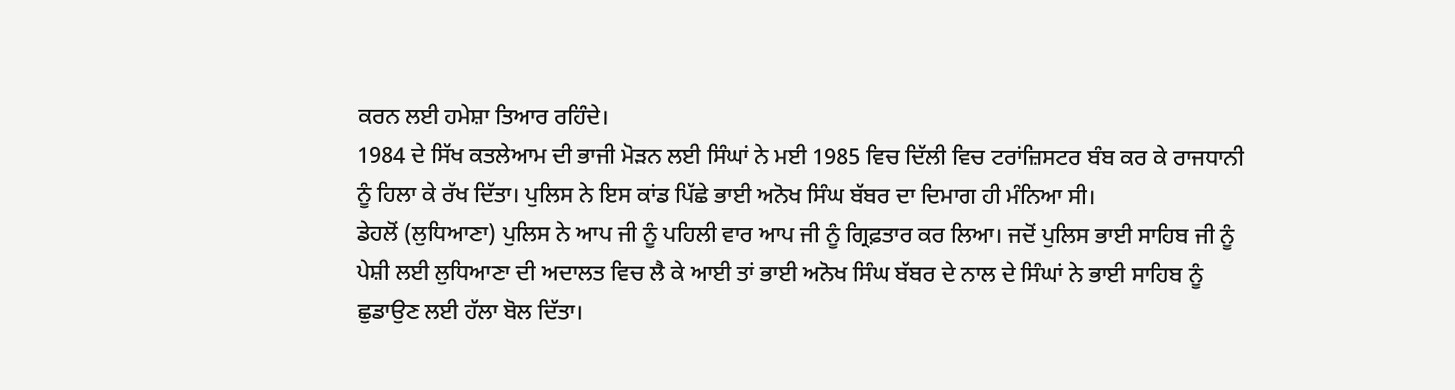ਕਰਨ ਲਈ ਹਮੇਸ਼ਾ ਤਿਆਰ ਰਹਿੰਦੇ।
1984 ਦੇ ਸਿੱਖ ਕਤਲੇਆਮ ਦੀ ਭਾਜੀ ਮੋੜਨ ਲਈ ਸਿੰਘਾਂ ਨੇ ਮਈ 1985 ਵਿਚ ਦਿੱਲੀ ਵਿਚ ਟਰਾਂਜ਼ਿਸਟਰ ਬੰਬ ਕਰ ਕੇ ਰਾਜਧਾਨੀ ਨੂੰ ਹਿਲਾ ਕੇ ਰੱਖ ਦਿੱਤਾ। ਪੁਲਿਸ ਨੇ ਇਸ ਕਾਂਡ ਪਿੱਛੇ ਭਾਈ ਅਨੋਖ ਸਿੰਘ ਬੱਬਰ ਦਾ ਦਿਮਾਗ ਹੀ ਮੰਨਿਆ ਸੀ।
ਡੇਹਲੋਂ (ਲੁਧਿਆਣਾ) ਪੁਲਿਸ ਨੇ ਆਪ ਜੀ ਨੂੰ ਪਹਿਲੀ ਵਾਰ ਆਪ ਜੀ ਨੂੰ ਗ੍ਰਿਫ਼ਤਾਰ ਕਰ ਲਿਆ। ਜਦੋਂ ਪੁਲਿਸ ਭਾਈ ਸਾਹਿਬ ਜੀ ਨੂੰ ਪੇਸ਼ੀ ਲਈ ਲੁਧਿਆਣਾ ਦੀ ਅਦਾਲਤ ਵਿਚ ਲੈ ਕੇ ਆਈ ਤਾਂ ਭਾਈ ਅਨੋਖ ਸਿੰਘ ਬੱਬਰ ਦੇ ਨਾਲ ਦੇ ਸਿੰਘਾਂ ਨੇ ਭਾਈ ਸਾਹਿਬ ਨੂੰ ਛੁਡਾਉਣ ਲਈ ਹੱਲਾ ਬੋਲ ਦਿੱਤਾ।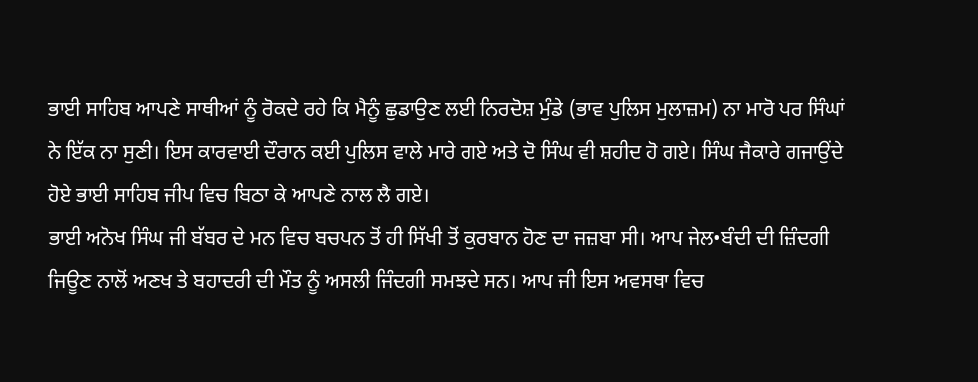ਭਾਈ ਸਾਹਿਬ ਆਪਣੇ ਸਾਥੀਆਂ ਨੂੰ ਰੋਕਦੇ ਰਹੇ ਕਿ ਮੈਨੂੰ ਛੁਡਾਉਣ ਲਈ ਨਿਰਦੋਸ਼ ਮੁੰਡੇ (ਭਾਵ ਪੁਲਿਸ ਮੁਲਾਜ਼ਮ) ਨਾ ਮਾਰੋ ਪਰ ਸਿੰਘਾਂ ਨੇ ਇੱਕ ਨਾ ਸੁਣੀ। ਇਸ ਕਾਰਵਾਈ ਦੌਰਾਨ ਕਈ ਪੁਲਿਸ ਵਾਲੇ ਮਾਰੇ ਗਏ ਅਤੇ ਦੋ ਸਿੰਘ ਵੀ ਸ਼ਹੀਦ ਹੋ ਗਏ। ਸਿੰਘ ਜੈਕਾਰੇ ਗਜਾਉਂਦੇ ਹੋਏ ਭਾਈ ਸਾਹਿਬ ਜੀਪ ਵਿਚ ਬਿਠਾ ਕੇ ਆਪਣੇ ਨਾਲ ਲੈ ਗਏ।
ਭਾਈ ਅਨੋਖ ਸਿੰਘ ਜੀ ਬੱਬਰ ਦੇ ਮਨ ਵਿਚ ਬਚਪਨ ਤੋਂ ਹੀ ਸਿੱਖੀ ਤੋਂ ਕੁਰਬਾਨ ਹੋਣ ਦਾ ਜਜ਼ਬਾ ਸੀ। ਆਪ ਜੇਲ•ਬੰਦੀ ਦੀ ਜ਼ਿੰਦਗੀ ਜਿਊਣ ਨਾਲੋਂ ਅਣਖ ਤੇ ਬਹਾਦਰੀ ਦੀ ਮੌਤ ਨੂੰ ਅਸਲੀ ਜਿੰਦਗੀ ਸਮਝਦੇ ਸਨ। ਆਪ ਜੀ ਇਸ ਅਵਸਥਾ ਵਿਚ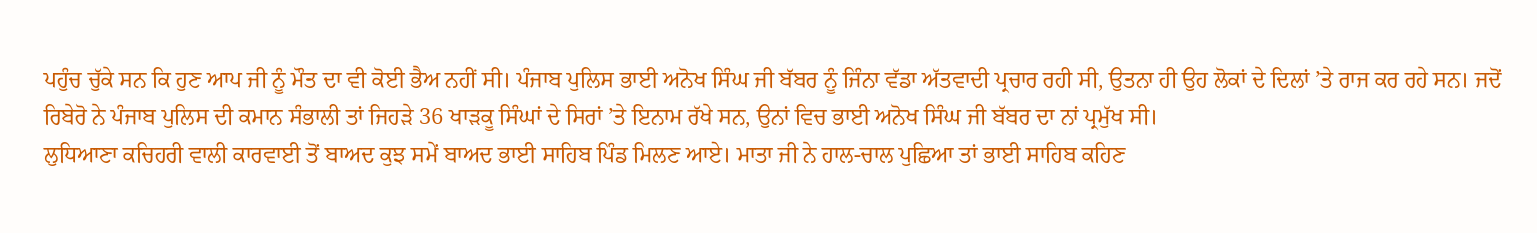ਪਹੁੰਚ ਚੁੱਕੇ ਸਨ ਕਿ ਹੁਣ ਆਪ ਜੀ ਨੂੰ ਮੌਤ ਦਾ ਵੀ ਕੋਈ ਭੈਅ ਨਹੀਂ ਸੀ। ਪੰਜਾਬ ਪੁਲਿਸ ਭਾਈ ਅਨੋਖ ਸਿੰਘ ਜੀ ਬੱਬਰ ਨੂੰ ਜਿੰਨਾ ਵੱਡਾ ਅੱਤਵਾਦੀ ਪ੍ਰਚਾਰ ਰਹੀ ਸੀ, ਉਤਨਾ ਹੀ ਉਹ ਲੋਕਾਂ ਦੇ ਦਿਲਾਂ ’ਤੇ ਰਾਜ ਕਰ ਰਹੇ ਸਨ। ਜਦੋਂ ਰਿਬੇਰੋ ਨੇ ਪੰਜਾਬ ਪੁਲਿਸ ਦੀ ਕਮਾਨ ਸੰਭਾਲੀ ਤਾਂ ਜਿਹੜੇ 36 ਖਾੜਕੂ ਸਿੰਘਾਂ ਦੇ ਸਿਰਾਂ ’ਤੇ ਇਨਾਮ ਰੱਖੇ ਸਨ, ਉਨਾਂ ਵਿਚ ਭਾਈ ਅਨੋਖ ਸਿੰਘ ਜੀ ਬੱਬਰ ਦਾ ਨਾਂ ਪ੍ਰਮੁੱਖ ਸੀ।
ਲੁਧਿਆਣਾ ਕਚਿਹਰੀ ਵਾਲੀ ਕਾਰਵਾਈ ਤੋਂ ਬਾਅਦ ਕੁਝ ਸਮੇਂ ਬਾਅਦ ਭਾਈ ਸਾਹਿਬ ਪਿੰਡ ਮਿਲਣ ਆਏ। ਮਾਤਾ ਜੀ ਨੇ ਹਾਲ-ਚਾਲ ਪੁਛਿਆ ਤਾਂ ਭਾਈ ਸਾਹਿਬ ਕਹਿਣ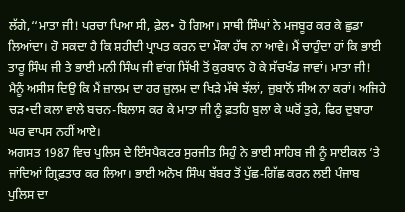ਲੱਗੇ,‘‘ਮਾਤਾ ਜੀ! ਪਰਚਾ ਪਿਆ ਸੀ, ਫ਼ੇਲ• ਹੋ ਗਿਆ। ਸਾਥੀ ਸਿੰਘਾਂ ਨੇ ਮਜਬੂਰ ਕਰ ਕੇ ਛੁਡਾ ਲਿਆਂਦਾ। ਹੋ ਸਕਦਾ ਹੈ ਕਿ ਸ਼ਹੀਦੀ ਪ੍ਰਾਪਤ ਕਰਨ ਦਾ ਮੌਕਾ ਹੱਥ ਨਾ ਆਵੇ। ਮੈਂ ਚਾਹੁੰਦਾ ਹਾਂ ਕਿ ਭਾਈ ਤਾਰੂ ਸਿੰਘ ਜੀ ਤੇ ਭਾਈ ਮਨੀ ਸਿੰਘ ਜੀ ਵਾਂਗ ਸਿੱਖੀ ਤੋਂ ਕੁਰਬਾਨ ਹੋ ਕੇ ਸੱਚਖੰਡ ਜਾਵਾਂ। ਮਾਤਾ ਜੀ! ਮੈਨੂੰ ਅਸੀਸ ਦਿਉ ਕਿ ਮੈਂ ਜ਼ਾਲਮ ਦਾ ਹਰ ਜ਼ੁਲਮ ਦਾ ਖਿੜੇ ਮੱਥੇ ਝੱਲਾਂ, ਜ਼ੁਬਾਨੋਂ ਸੀਅ ਨਾ ਕਰਾਂ। ਅਜਿਹੇ ਚੜ•ਦੀ ਕਲਾ ਵਾਲੇ ਬਚਨ-ਬਿਲਾਸ ਕਰ ਕੇ ਮਾਤਾ ਜੀ ਨੂੰ ਫ਼ਤਹਿ ਬੁਲਾ ਕੇ ਘਰੋਂ ਤੁਰੇ, ਫਿਰ ਦੁਬਾਰਾ ਘਰ ਵਾਪਸ ਨਹੀਂ ਆਏ।
ਅਗਸਤ 1987 ਵਿਚ ਪੁਲਿਸ ਦੇ ਇੰਸਪੈਕਟਰ ਸੁਰਜੀਤ ਸਿਹੁੰ ਨੇ ਭਾਈ ਸਾਹਿਬ ਜੀ ਨੂੰ ਸਾਈਕਲ ’ਤੇ ਜਾਂਦਿਆਂ ਗ੍ਰਿਫ਼ਤਾਰ ਕਰ ਲਿਆ। ਭਾਈ ਅਨੋਖ ਸਿੰਘ ਬੱਬਰ ਤੋਂ ਪੁੱਛ-ਗਿੱਛ ਕਰਨ ਲਈ ਪੰਜਾਬ ਪੁਲਿਸ ਦਾ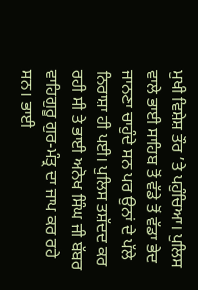ਮੁਖੀ ਵਿਸ਼ੇਸ਼ ਤੌਰ ’ਤੇ ਪਹੁੰਚਿਆ। ਪੁਲਿਸ ਵਾਲੇ ਭਾਈ ਸਾਹਿਬ ਤੋਂ ਵੱਡੇ ਤੋਂ ਵੱਡਾ ਭੇਦ ਜਾਨਣਾ ਚਾਹੁੰਦੇ ਸਨ ਪਰ ਉਨਾਂ ਦੇ ਪੱਲੇ ਨਿਰਾਸ਼ਾ ਹੀ ਪਈ। ਪੁਲਿਸ ਤਸ਼ੱਦਦ ਕਰ ਰਹੀ ਸੀ ਤੇ ਭਾਈ ਅਨੋਖ ਸਿੰਘ ਜੀ ਬੱਬਰ ਵਾਹਿਗੁਰੂ ਗੁਰ-ਮੰਤ੍ਰ ਦਾ ਜਾਪ ਕਰ ਰਹੇ ਸਨ। ਭਾਈ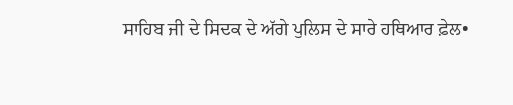ਸਾਹਿਬ ਜੀ ਦੇ ਸਿਦਕ ਦੇ ਅੱਗੇ ਪੁਲਿਸ ਦੇ ਸਾਰੇ ਹਥਿਆਰ ਫ਼ੇਲ•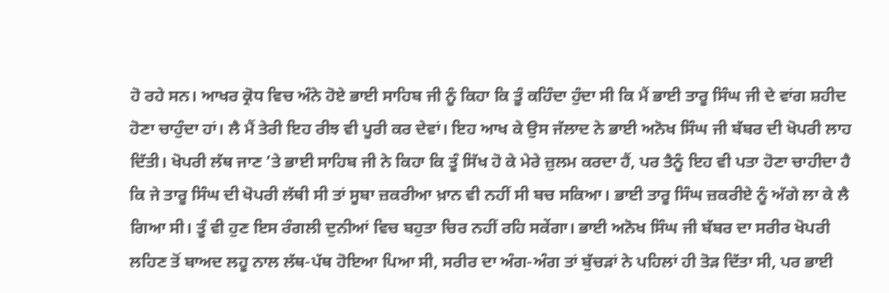ਹੋ ਰਹੇ ਸਨ। ਆਖਰ ਕ੍ਰੋਧ ਵਿਚ ਅੰਨੇ ਹੋਏ ਭਾਈ ਸਾਹਿਬ ਜੀ ਨੂੰ ਕਿਹਾ ਕਿ ਤੂੰ ਕਹਿੰਦਾ ਹੁੰਦਾ ਸੀ ਕਿ ਮੈਂ ਭਾਈ ਤਾਰੂ ਸਿੰਘ ਜੀ ਦੇ ਵਾਂਗ ਸ਼ਹੀਦ ਹੋਣਾ ਚਾਹੁੰਦਾ ਹਾਂ। ਲੈ ਮੈਂ ਤੇਰੀ ਇਹ ਰੀਝ ਵੀ ਪੂਰੀ ਕਰ ਦੇਵਾਂ। ਇਹ ਆਖ ਕੇ ਉਸ ਜੱਲਾਦ ਨੇ ਭਾਈ ਅਨੋਖ ਸਿੰਘ ਜੀ ਬੱਬਰ ਦੀ ਖੋਪਰੀ ਲਾਹ ਦਿੱਤੀ। ਖੋਪਰੀ ਲੱਥ ਜਾਣ ’ਤੇ ਭਾਈ ਸਾਹਿਬ ਜੀ ਨੇ ਕਿਹਾ ਕਿ ਤੂੰ ਸਿੱਖ ਹੋ ਕੇ ਮੇਰੇ ਜ਼ੁਲਮ ਕਰਦਾ ਹੈਂ, ਪਰ ਤੈਨੂੰ ਇਹ ਵੀ ਪਤਾ ਹੋਣਾ ਚਾਹੀਦਾ ਹੈ ਕਿ ਜੇ ਤਾਰੂ ਸਿੰਘ ਦੀ ਖੋਪਰੀ ਲੱਥੀ ਸੀ ਤਾਂ ਸੂਬਾ ਜ਼ਕਰੀਆ ਖ਼ਾਨ ਵੀ ਨਹੀਂ ਸੀ ਬਚ ਸਕਿਆ। ਭਾਈ ਤਾਰੂ ਸਿੰਘ ਜ਼ਕਰੀਏ ਨੂੰ ਅੱਗੇ ਲਾ ਕੇ ਲੈ ਗਿਆ ਸੀ। ਤੂੰ ਵੀ ਹੁਣ ਇਸ ਰੰਗਲੀ ਦੁਨੀਆਂ ਵਿਚ ਬਹੁਤਾ ਚਿਰ ਨਹੀਂ ਰਹਿ ਸਕੇਂਗਾ। ਭਾਈ ਅਨੋਖ ਸਿੰਘ ਜੀ ਬੱਬਰ ਦਾ ਸਰੀਰ ਖੋਪਰੀ ਲਹਿਣ ਤੋਂ ਬਾਅਦ ਲਹੂ ਨਾਲ ਲੱਥ-ਪੱਥ ਹੋਇਆ ਪਿਆ ਸੀ, ਸਰੀਰ ਦਾ ਅੰਗ-ਅੰਗ ਤਾਂ ਬੁੱਚੜਾਂ ਨੇ ਪਹਿਲਾਂ ਹੀ ਤੋੜ ਦਿੱਤਾ ਸੀ, ਪਰ ਭਾਈ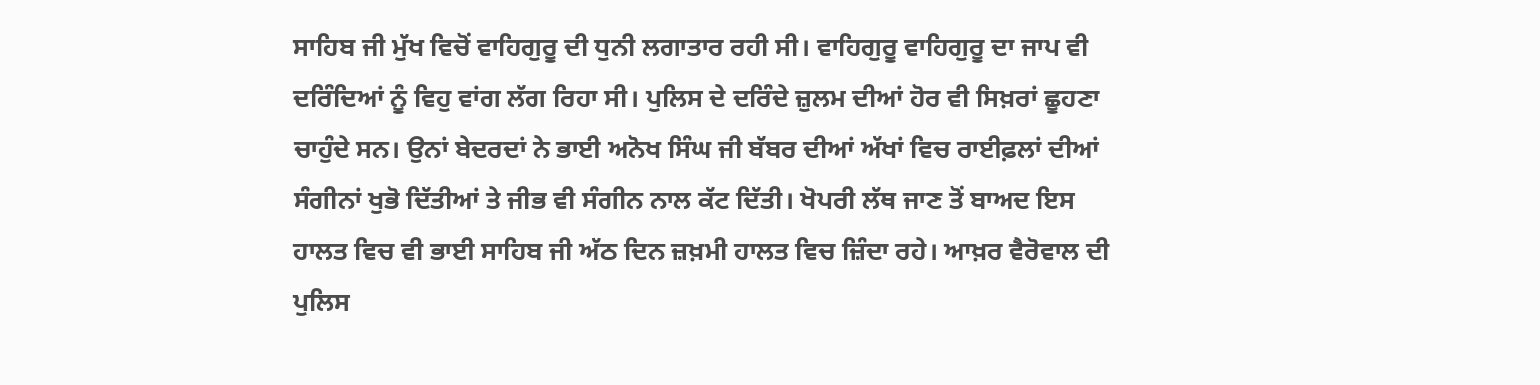ਸਾਹਿਬ ਜੀ ਮੁੱਖ ਵਿਚੋਂ ਵਾਹਿਗੁਰੂ ਦੀ ਧੁਨੀ ਲਗਾਤਾਰ ਰਹੀ ਸੀ। ਵਾਹਿਗੁਰੂ ਵਾਹਿਗੁਰੂ ਦਾ ਜਾਪ ਵੀ ਦਰਿੰਦਿਆਂ ਨੂੰ ਵਿਹੁ ਵਾਂਗ ਲੱਗ ਰਿਹਾ ਸੀ। ਪੁਲਿਸ ਦੇ ਦਰਿੰਦੇ ਜ਼ੁਲਮ ਦੀਆਂ ਹੋਰ ਵੀ ਸਿਖ਼ਰਾਂ ਛੂਹਣਾ ਚਾਹੁੰਦੇ ਸਨ। ਉਨਾਂ ਬੇਦਰਦਾਂ ਨੇ ਭਾਈ ਅਨੋਖ ਸਿੰਘ ਜੀ ਬੱਬਰ ਦੀਆਂ ਅੱਖਾਂ ਵਿਚ ਰਾਈਫ਼ਲਾਂ ਦੀਆਂ ਸੰਗੀਨਾਂ ਖੁਭੋ ਦਿੱਤੀਆਂ ਤੇ ਜੀਭ ਵੀ ਸੰਗੀਨ ਨਾਲ ਕੱਟ ਦਿੱਤੀ। ਖੋਪਰੀ ਲੱਥ ਜਾਣ ਤੋਂ ਬਾਅਦ ਇਸ ਹਾਲਤ ਵਿਚ ਵੀ ਭਾਈ ਸਾਹਿਬ ਜੀ ਅੱਠ ਦਿਨ ਜ਼ਖ਼ਮੀ ਹਾਲਤ ਵਿਚ ਜ਼ਿੰਦਾ ਰਹੇ। ਆਖ਼ਰ ਵੈਰੋਵਾਲ ਦੀ ਪੁਲਿਸ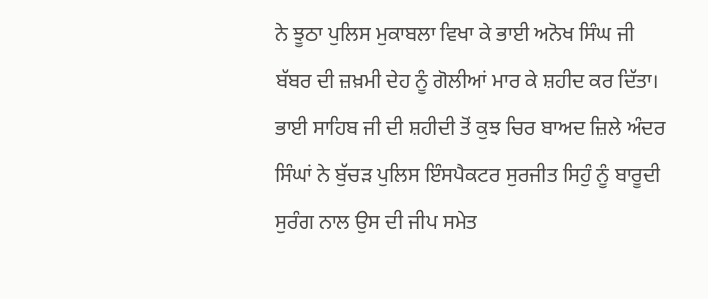ਨੇ ਝੂਠਾ ਪੁਲਿਸ ਮੁਕਾਬਲਾ ਵਿਖਾ ਕੇ ਭਾਈ ਅਨੋਖ ਸਿੰਘ ਜੀ ਬੱਬਰ ਦੀ ਜ਼ਖ਼ਮੀ ਦੇਹ ਨੂੰ ਗੋਲੀਆਂ ਮਾਰ ਕੇ ਸ਼ਹੀਦ ਕਰ ਦਿੱਤਾ। ਭਾਈ ਸਾਹਿਬ ਜੀ ਦੀ ਸ਼ਹੀਦੀ ਤੋਂ ਕੁਝ ਚਿਰ ਬਾਅਦ ਜ਼ਿਲੇ ਅੰਦਰ ਸਿੰਘਾਂ ਨੇ ਬੁੱਚੜ ਪੁਲਿਸ ਇੰਸਪੈਕਟਰ ਸੁਰਜੀਤ ਸਿਹੁੰ ਨੂੰ ਬਾਰੂਦੀ ਸੁਰੰਗ ਨਾਲ ਉਸ ਦੀ ਜੀਪ ਸਮੇਤ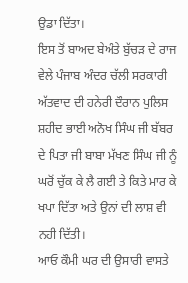ਉਡਾ ਦਿੱਤਾ।
ਇਸ ਤੋਂ ਬਾਅਦ ਬੇਅੰਤੇ ਬੁੱਚੜ ਦੇ ਰਾਜ ਵੇਲੇ ਪੰਜਾਬ ਅੰਦਰ ਚੱਲੀ ਸਰਕਾਰੀ ਅੱਤਵਾਦ ਦੀ ਹਨੇਰੀ ਦੌਰਾਨ ਪੁਲਿਸ ਸ਼ਹੀਦ ਭਾਈ ਅਨੋਖ ਸਿੰਘ ਜੀ ਬੱਬਰ ਦੇ ਪਿਤਾ ਜੀ ਬਾਬਾ ਮੱਖਣ ਸਿੰਘ ਜੀ ਨੂੰ ਘਰੋਂ ਚੁੱਕ ਕੇ ਲੈ ਗਈ ਤੇ ਕਿਤੇ ਮਾਰ ਕੇ ਖਪਾ ਦਿੱਤਾ ਅਤੇ ਉਨਾਂ ਦੀ ਲਾਸ਼ ਵੀ ਨਹੀ ਦਿੱਤੀ।
ਆਓ ਕੌਮੀ ਘਰ ਦੀ ਉਸਾਰੀ ਵਾਸਤੇ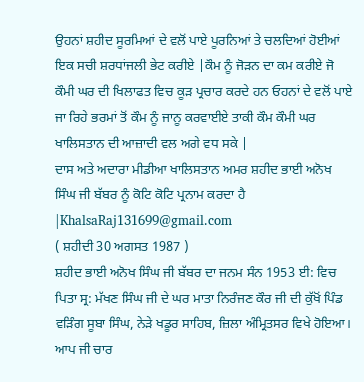ਉਹਨਾਂ ਸ਼ਹੀਦ ਸੂਰਮਿਆਂ ਦੇ ਵਲੋਂ ਪਾਏ ਪੂਰਨਿਆਂ ਤੇ ਚਲਦਿਆਂ ਹੋਈਆਂ ਇਕ ਸਚੀ ਸ਼ਰਧਾਂਜਲੀ ਭੇਟ ਕਰੀਏ |ਕੌਮ ਨੂੰ ਜੋੜਨ ਦਾ ਕਮ ਕਰੀਏ ਜੋ ਕੌਮੀ ਘਰ ਦੀ ਖਿਲਾਫਤ ਵਿਚ ਕੂੜ ਪ੍ਰਚਾਰ ਕਰਦੇ ਹਨ ਓਹਨਾਂ ਦੇ ਵਲੋਂ ਪਾਏ ਜਾ ਰਿਹੇ ਭਰਮਾਂ ਤੋਂ ਕੌਮ ਨੂੰ ਜਾਨੂ ਕਰਵਾਈਏ ਤਾਕੀ ਕੌਮ ਕੌਮੀ ਘਰ ਖਾਲਿਸਤਾਨ ਦੀ ਆਜ਼ਾਦੀ ਵਲ ਅਗੇ ਵਧ ਸਕੇ |
ਦਾਸ ਅਤੇ ਅਦਾਰਾ ਮੀਡੀਆ ਖਾਲਿਸਤਾਨ ਅਮਰ ਸ਼ਹੀਦ ਭਾਈ ਅਨੋਖ ਸਿੰਘ ਜੀ ਬੱਬਰ ਨੂੰ ਕੋਟਿ ਕੋਟਿ ਪ੍ਰਨਾਮ ਕਰਦਾ ਹੈ |KhalsaRaj131699@gmail.com
( ਸ਼ਹੀਦੀ 30 ਅਗਸਤ 1987 )
ਸ਼ਹੀਦ ਭਾਈ ਅਨੋਖ ਸਿੰਘ ਜੀ ਬੱਬਰ ਦਾ ਜਨਮ ਸੰਨ 1953 ਈ: ਵਿਚ ਪਿਤਾ ਸ੍ਰ: ਮੱਖਣ ਸਿੰਘ ਜੀ ਦੇ ਘਰ ਮਾਤਾ ਨਿਰੰਜਣ ਕੌਰ ਜੀ ਦੀ ਕੁੱਖੋਂ ਪਿੰਡ ਵੜਿੰਗ ਸੂਬਾ ਸਿੰਘ, ਨੇੜੇ ਖਡੂਰ ਸਾਹਿਬ, ਜ਼ਿਲਾ ਅੰਮ੍ਰਿਤਸਰ ਵਿਖੇ ਹੋਇਆ। ਆਪ ਜੀ ਚਾਰ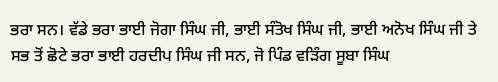ਭਰਾ ਸਨ। ਵੱਡੇ ਭਰਾ ਭਾਈ ਜੋਗਾ ਸਿੰਘ ਜੀ, ਭਾਈ ਸੰਤੋਖ ਸਿੰਘ ਜੀ, ਭਾਈ ਅਨੋਖ ਸਿੰਘ ਜੀ ਤੇ ਸਭ ਤੋਂ ਛੋਟੇ ਭਰਾ ਭਾਈ ਹਰਦੀਪ ਸਿੰਘ ਜੀ ਸਨ, ਜੋ ਪਿੰਡ ਵੜਿੰਗ ਸੂਬਾ ਸਿੰਘ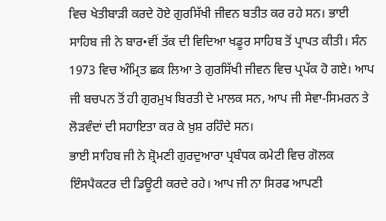ਵਿਚ ਖੇਤੀਬਾੜੀ ਕਰਦੇ ਹੋਏ ਗੁਰਸਿੱਖੀ ਜੀਵਨ ਬਤੀਤ ਕਰ ਰਹੇ ਸਨ। ਭਾਈ ਸਾਹਿਬ ਜੀ ਨੇ ਬਾਰ•ਵੀਂ ਤੱਕ ਦੀ ਵਿਦਿਆ ਖਡੂਰ ਸਾਹਿਬ ਤੋਂ ਪ੍ਰਾਪਤ ਕੀਤੀ। ਸੰਨ 1973 ਵਿਚ ਅੰਮ੍ਰਿਤ ਛਕ ਲਿਆ ਤੇ ਗੁਰਸਿੱਖੀ ਜੀਵਨ ਵਿਚ ਪ੍ਰਪੱਕ ਹੋ ਗਏ। ਆਪ ਜੀ ਬਚਪਨ ਤੋਂ ਹੀ ਗੁਰਮੁਖ ਬਿਰਤੀ ਦੇ ਮਾਲਕ ਸਨ, ਆਪ ਜੀ ਸੇਵਾ-ਸਿਮਰਨ ਤੇ ਲੋੜਵੰਦਾਂ ਦੀ ਸਹਾਇਤਾ ਕਰ ਕੇ ਖ਼ੁਸ਼ ਰਹਿੰਦੇ ਸਨ।
ਭਾਈ ਸਾਹਿਬ ਜੀ ਨੇ ਸ਼੍ਰੋਮਣੀ ਗੁਰਦੁਆਰਾ ਪ੍ਰਬੰਧਕ ਕਮੇਟੀ ਵਿਚ ਗੋਲਕ ਇੰਸਪੈਕਟਰ ਦੀ ਡਿਊਟੀ ਕਰਦੇ ਰਹੇ। ਆਪ ਜੀ ਨਾ ਸਿਰਫ ਆਪਣੀ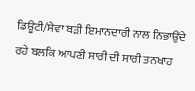ਡਿਊਟੀ/ਸੇਵਾ ਬੜੀ ਇਮਾਨਦਾਰੀ ਨਾਲ ਨਿਭਾਉਂਦੇ ਰਹੇ ਬਲਕਿ ਆਪਣੀ ਸਾਰੀ ਦੀ ਸਾਰੀ ਤਨਖਾਹ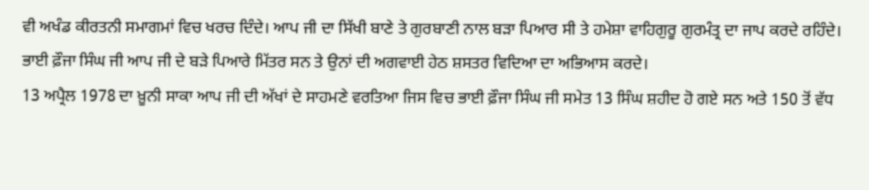ਵੀ ਅਖੰਡ ਕੀਰਤਨੀ ਸਮਾਗਮਾਂ ਵਿਚ ਖਰਚ ਦਿੰਦੇ। ਆਪ ਜੀ ਦਾ ਸਿੱਖੀ ਬਾਣੇ ਤੇ ਗੁਰਬਾਣੀ ਨਾਲ ਬੜਾ ਪਿਆਰ ਸੀ ਤੇ ਹਮੇਸ਼ਾ ਵਾਹਿਗੁਰੂ ਗੁਰਮੰਤ੍ਰ ਦਾ ਜਾਪ ਕਰਦੇ ਰਹਿੰਦੇ। ਭਾਈ ਫ਼ੌਜਾ ਸਿੰਘ ਜੀ ਆਪ ਜੀ ਦੇ ਬੜੇ ਪਿਆਰੇ ਮਿੱਤਰ ਸਨ ਤੇ ਉਨਾਂ ਦੀ ਅਗਵਾਈ ਹੇਠ ਸ਼ਸਤਰ ਵਿਦਿਆ ਦਾ ਅਭਿਆਸ ਕਰਦੇ।
13 ਅਪ੍ਰੈਲ 1978 ਦਾ ਖ਼ੂਨੀ ਸਾਕਾ ਆਪ ਜੀ ਦੀ ਅੱਖਾਂ ਦੇ ਸਾਹਮਣੇ ਵਰਤਿਆ ਜਿਸ ਵਿਚ ਭਾਈ ਫ਼ੌਜਾ ਸਿੰਘ ਜੀ ਸਮੇਤ 13 ਸਿੰਘ ਸ਼ਹੀਦ ਹੋ ਗਏ ਸਨ ਅਤੇ 150 ਤੋਂ ਵੱਧ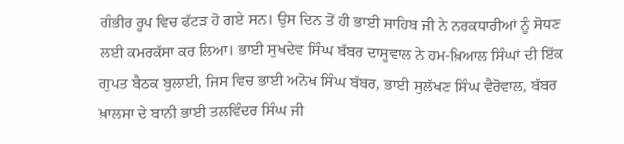ਗੰਭੀਰ ਰੂਪ ਵਿਚ ਫੱਟੜ ਹੋ ਗਏ ਸਨ। ਉਸ ਦਿਨ ਤੋਂ ਹੀ ਭਾਈ ਸਾਹਿਬ ਜੀ ਨੇ ਨਰਕਧਾਰੀਆਂ ਨੂੰ ਸੋਧਣ ਲਈ ਕਮਰਕੱਸਾ ਕਰ ਲਿਆ। ਭਾਈ ਸੁਖਦੇਵ ਸਿੰਘ ਬੱਬਰ ਦਾਸੂਵਾਲ ਨੇ ਹਮ-ਖ਼ਿਆਲ ਸਿੰਘਾਂ ਦੀ ਇੱਕ ਗੁਪਤ ਬੈਠਕ ਬੁਲਾਈ, ਜਿਸ ਵਿਚ ਭਾਈ ਅਨੋਖ ਸਿੰਘ ਬੱਬਰ, ਭਾਈ ਸੁਲੱਖਣ ਸਿੰਘ ਵੈਰੋਵਾਲ, ਬੱਬਰ ਖ਼ਾਲਸਾ ਦੇ ਬਾਨੀ ਭਾਈ ਤਲਵਿੰਦਰ ਸਿੰਘ ਜੀ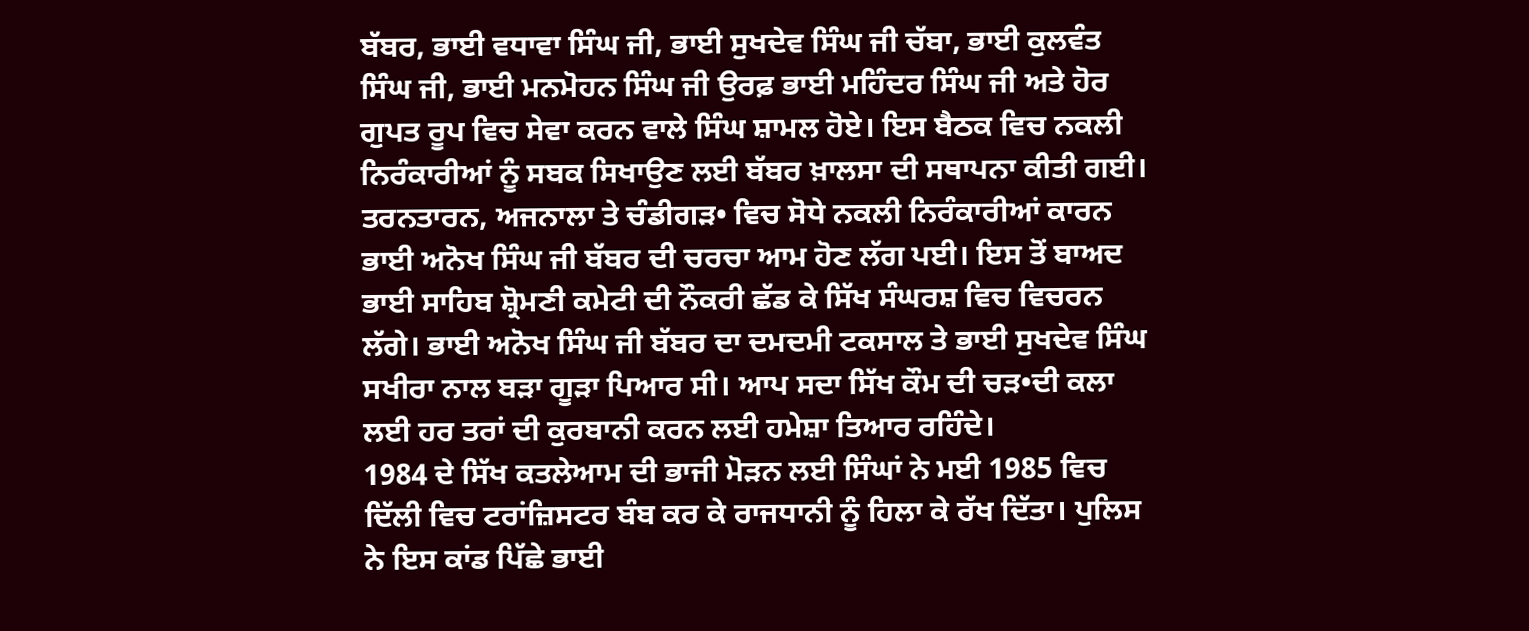ਬੱਬਰ, ਭਾਈ ਵਧਾਵਾ ਸਿੰਘ ਜੀ, ਭਾਈ ਸੁਖਦੇਵ ਸਿੰਘ ਜੀ ਚੱਬਾ, ਭਾਈ ਕੁਲਵੰਤ ਸਿੰਘ ਜੀ, ਭਾਈ ਮਨਮੋਹਨ ਸਿੰਘ ਜੀ ਉਰਫ਼ ਭਾਈ ਮਹਿੰਦਰ ਸਿੰਘ ਜੀ ਅਤੇ ਹੋਰ ਗੁਪਤ ਰੂਪ ਵਿਚ ਸੇਵਾ ਕਰਨ ਵਾਲੇ ਸਿੰਘ ਸ਼ਾਮਲ ਹੋਏ। ਇਸ ਬੈਠਕ ਵਿਚ ਨਕਲੀ ਨਿਰੰਕਾਰੀਆਂ ਨੂੰ ਸਬਕ ਸਿਖਾਉਣ ਲਈ ਬੱਬਰ ਖ਼ਾਲਸਾ ਦੀ ਸਥਾਪਨਾ ਕੀਤੀ ਗਈ। ਤਰਨਤਾਰਨ, ਅਜਨਾਲਾ ਤੇ ਚੰਡੀਗੜ• ਵਿਚ ਸੋਧੇ ਨਕਲੀ ਨਿਰੰਕਾਰੀਆਂ ਕਾਰਨ ਭਾਈ ਅਨੋਖ ਸਿੰਘ ਜੀ ਬੱਬਰ ਦੀ ਚਰਚਾ ਆਮ ਹੋਣ ਲੱਗ ਪਈ। ਇਸ ਤੋਂ ਬਾਅਦ ਭਾਈ ਸਾਹਿਬ ਸ਼੍ਰੋਮਣੀ ਕਮੇਟੀ ਦੀ ਨੌਕਰੀ ਛੱਡ ਕੇ ਸਿੱਖ ਸੰਘਰਸ਼ ਵਿਚ ਵਿਚਰਨ ਲੱਗੇ। ਭਾਈ ਅਨੋਖ ਸਿੰਘ ਜੀ ਬੱਬਰ ਦਾ ਦਮਦਮੀ ਟਕਸਾਲ ਤੇ ਭਾਈ ਸੁਖਦੇਵ ਸਿੰਘ ਸਖੀਰਾ ਨਾਲ ਬੜਾ ਗੂੜਾ ਪਿਆਰ ਸੀ। ਆਪ ਸਦਾ ਸਿੱਖ ਕੌਮ ਦੀ ਚੜ•ਦੀ ਕਲਾ ਲਈ ਹਰ ਤਰਾਂ ਦੀ ਕੁਰਬਾਨੀ ਕਰਨ ਲਈ ਹਮੇਸ਼ਾ ਤਿਆਰ ਰਹਿੰਦੇ।
1984 ਦੇ ਸਿੱਖ ਕਤਲੇਆਮ ਦੀ ਭਾਜੀ ਮੋੜਨ ਲਈ ਸਿੰਘਾਂ ਨੇ ਮਈ 1985 ਵਿਚ ਦਿੱਲੀ ਵਿਚ ਟਰਾਂਜ਼ਿਸਟਰ ਬੰਬ ਕਰ ਕੇ ਰਾਜਧਾਨੀ ਨੂੰ ਹਿਲਾ ਕੇ ਰੱਖ ਦਿੱਤਾ। ਪੁਲਿਸ ਨੇ ਇਸ ਕਾਂਡ ਪਿੱਛੇ ਭਾਈ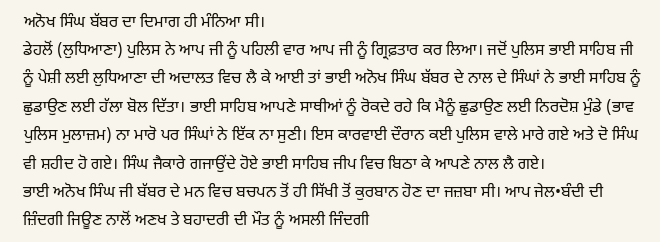ਅਨੋਖ ਸਿੰਘ ਬੱਬਰ ਦਾ ਦਿਮਾਗ ਹੀ ਮੰਨਿਆ ਸੀ।
ਡੇਹਲੋਂ (ਲੁਧਿਆਣਾ) ਪੁਲਿਸ ਨੇ ਆਪ ਜੀ ਨੂੰ ਪਹਿਲੀ ਵਾਰ ਆਪ ਜੀ ਨੂੰ ਗ੍ਰਿਫ਼ਤਾਰ ਕਰ ਲਿਆ। ਜਦੋਂ ਪੁਲਿਸ ਭਾਈ ਸਾਹਿਬ ਜੀ ਨੂੰ ਪੇਸ਼ੀ ਲਈ ਲੁਧਿਆਣਾ ਦੀ ਅਦਾਲਤ ਵਿਚ ਲੈ ਕੇ ਆਈ ਤਾਂ ਭਾਈ ਅਨੋਖ ਸਿੰਘ ਬੱਬਰ ਦੇ ਨਾਲ ਦੇ ਸਿੰਘਾਂ ਨੇ ਭਾਈ ਸਾਹਿਬ ਨੂੰ ਛੁਡਾਉਣ ਲਈ ਹੱਲਾ ਬੋਲ ਦਿੱਤਾ। ਭਾਈ ਸਾਹਿਬ ਆਪਣੇ ਸਾਥੀਆਂ ਨੂੰ ਰੋਕਦੇ ਰਹੇ ਕਿ ਮੈਨੂੰ ਛੁਡਾਉਣ ਲਈ ਨਿਰਦੋਸ਼ ਮੁੰਡੇ (ਭਾਵ ਪੁਲਿਸ ਮੁਲਾਜ਼ਮ) ਨਾ ਮਾਰੋ ਪਰ ਸਿੰਘਾਂ ਨੇ ਇੱਕ ਨਾ ਸੁਣੀ। ਇਸ ਕਾਰਵਾਈ ਦੌਰਾਨ ਕਈ ਪੁਲਿਸ ਵਾਲੇ ਮਾਰੇ ਗਏ ਅਤੇ ਦੋ ਸਿੰਘ ਵੀ ਸ਼ਹੀਦ ਹੋ ਗਏ। ਸਿੰਘ ਜੈਕਾਰੇ ਗਜਾਉਂਦੇ ਹੋਏ ਭਾਈ ਸਾਹਿਬ ਜੀਪ ਵਿਚ ਬਿਠਾ ਕੇ ਆਪਣੇ ਨਾਲ ਲੈ ਗਏ।
ਭਾਈ ਅਨੋਖ ਸਿੰਘ ਜੀ ਬੱਬਰ ਦੇ ਮਨ ਵਿਚ ਬਚਪਨ ਤੋਂ ਹੀ ਸਿੱਖੀ ਤੋਂ ਕੁਰਬਾਨ ਹੋਣ ਦਾ ਜਜ਼ਬਾ ਸੀ। ਆਪ ਜੇਲ•ਬੰਦੀ ਦੀ ਜ਼ਿੰਦਗੀ ਜਿਊਣ ਨਾਲੋਂ ਅਣਖ ਤੇ ਬਹਾਦਰੀ ਦੀ ਮੌਤ ਨੂੰ ਅਸਲੀ ਜਿੰਦਗੀ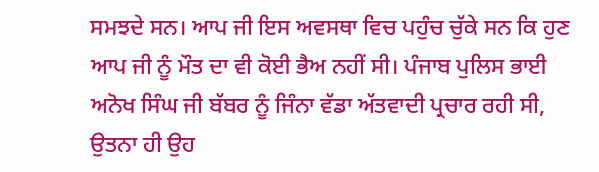ਸਮਝਦੇ ਸਨ। ਆਪ ਜੀ ਇਸ ਅਵਸਥਾ ਵਿਚ ਪਹੁੰਚ ਚੁੱਕੇ ਸਨ ਕਿ ਹੁਣ ਆਪ ਜੀ ਨੂੰ ਮੌਤ ਦਾ ਵੀ ਕੋਈ ਭੈਅ ਨਹੀਂ ਸੀ। ਪੰਜਾਬ ਪੁਲਿਸ ਭਾਈ ਅਨੋਖ ਸਿੰਘ ਜੀ ਬੱਬਰ ਨੂੰ ਜਿੰਨਾ ਵੱਡਾ ਅੱਤਵਾਦੀ ਪ੍ਰਚਾਰ ਰਹੀ ਸੀ, ਉਤਨਾ ਹੀ ਉਹ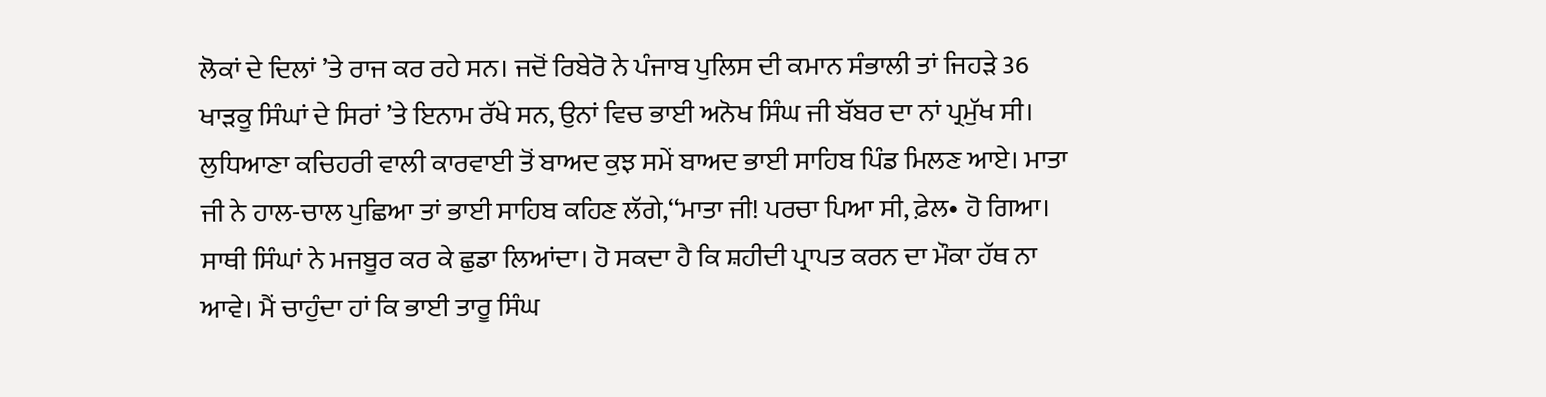ਲੋਕਾਂ ਦੇ ਦਿਲਾਂ ’ਤੇ ਰਾਜ ਕਰ ਰਹੇ ਸਨ। ਜਦੋਂ ਰਿਬੇਰੋ ਨੇ ਪੰਜਾਬ ਪੁਲਿਸ ਦੀ ਕਮਾਨ ਸੰਭਾਲੀ ਤਾਂ ਜਿਹੜੇ 36 ਖਾੜਕੂ ਸਿੰਘਾਂ ਦੇ ਸਿਰਾਂ ’ਤੇ ਇਨਾਮ ਰੱਖੇ ਸਨ, ਉਨਾਂ ਵਿਚ ਭਾਈ ਅਨੋਖ ਸਿੰਘ ਜੀ ਬੱਬਰ ਦਾ ਨਾਂ ਪ੍ਰਮੁੱਖ ਸੀ।
ਲੁਧਿਆਣਾ ਕਚਿਹਰੀ ਵਾਲੀ ਕਾਰਵਾਈ ਤੋਂ ਬਾਅਦ ਕੁਝ ਸਮੇਂ ਬਾਅਦ ਭਾਈ ਸਾਹਿਬ ਪਿੰਡ ਮਿਲਣ ਆਏ। ਮਾਤਾ ਜੀ ਨੇ ਹਾਲ-ਚਾਲ ਪੁਛਿਆ ਤਾਂ ਭਾਈ ਸਾਹਿਬ ਕਹਿਣ ਲੱਗੇ,‘‘ਮਾਤਾ ਜੀ! ਪਰਚਾ ਪਿਆ ਸੀ, ਫ਼ੇਲ• ਹੋ ਗਿਆ। ਸਾਥੀ ਸਿੰਘਾਂ ਨੇ ਮਜਬੂਰ ਕਰ ਕੇ ਛੁਡਾ ਲਿਆਂਦਾ। ਹੋ ਸਕਦਾ ਹੈ ਕਿ ਸ਼ਹੀਦੀ ਪ੍ਰਾਪਤ ਕਰਨ ਦਾ ਮੌਕਾ ਹੱਥ ਨਾ ਆਵੇ। ਮੈਂ ਚਾਹੁੰਦਾ ਹਾਂ ਕਿ ਭਾਈ ਤਾਰੂ ਸਿੰਘ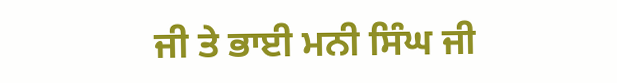ਜੀ ਤੇ ਭਾਈ ਮਨੀ ਸਿੰਘ ਜੀ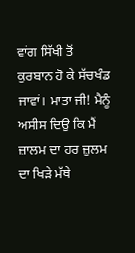ਵਾਂਗ ਸਿੱਖੀ ਤੋਂ ਕੁਰਬਾਨ ਹੋ ਕੇ ਸੱਚਖੰਡ ਜਾਵਾਂ। ਮਾਤਾ ਜੀ! ਮੈਨੂੰ ਅਸੀਸ ਦਿਉ ਕਿ ਮੈਂ ਜ਼ਾਲਮ ਦਾ ਹਰ ਜ਼ੁਲਮ ਦਾ ਖਿੜੇ ਮੱਥੇ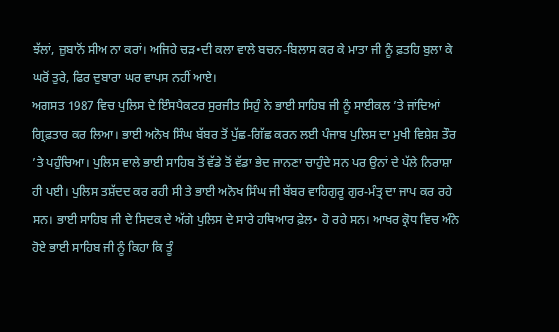ਝੱਲਾਂ, ਜ਼ੁਬਾਨੋਂ ਸੀਅ ਨਾ ਕਰਾਂ। ਅਜਿਹੇ ਚੜ•ਦੀ ਕਲਾ ਵਾਲੇ ਬਚਨ-ਬਿਲਾਸ ਕਰ ਕੇ ਮਾਤਾ ਜੀ ਨੂੰ ਫ਼ਤਹਿ ਬੁਲਾ ਕੇ ਘਰੋਂ ਤੁਰੇ, ਫਿਰ ਦੁਬਾਰਾ ਘਰ ਵਾਪਸ ਨਹੀਂ ਆਏ।
ਅਗਸਤ 1987 ਵਿਚ ਪੁਲਿਸ ਦੇ ਇੰਸਪੈਕਟਰ ਸੁਰਜੀਤ ਸਿਹੁੰ ਨੇ ਭਾਈ ਸਾਹਿਬ ਜੀ ਨੂੰ ਸਾਈਕਲ ’ਤੇ ਜਾਂਦਿਆਂ ਗ੍ਰਿਫ਼ਤਾਰ ਕਰ ਲਿਆ। ਭਾਈ ਅਨੋਖ ਸਿੰਘ ਬੱਬਰ ਤੋਂ ਪੁੱਛ-ਗਿੱਛ ਕਰਨ ਲਈ ਪੰਜਾਬ ਪੁਲਿਸ ਦਾ ਮੁਖੀ ਵਿਸ਼ੇਸ਼ ਤੌਰ ’ਤੇ ਪਹੁੰਚਿਆ। ਪੁਲਿਸ ਵਾਲੇ ਭਾਈ ਸਾਹਿਬ ਤੋਂ ਵੱਡੇ ਤੋਂ ਵੱਡਾ ਭੇਦ ਜਾਨਣਾ ਚਾਹੁੰਦੇ ਸਨ ਪਰ ਉਨਾਂ ਦੇ ਪੱਲੇ ਨਿਰਾਸ਼ਾ ਹੀ ਪਈ। ਪੁਲਿਸ ਤਸ਼ੱਦਦ ਕਰ ਰਹੀ ਸੀ ਤੇ ਭਾਈ ਅਨੋਖ ਸਿੰਘ ਜੀ ਬੱਬਰ ਵਾਹਿਗੁਰੂ ਗੁਰ-ਮੰਤ੍ਰ ਦਾ ਜਾਪ ਕਰ ਰਹੇ ਸਨ। ਭਾਈ ਸਾਹਿਬ ਜੀ ਦੇ ਸਿਦਕ ਦੇ ਅੱਗੇ ਪੁਲਿਸ ਦੇ ਸਾਰੇ ਹਥਿਆਰ ਫ਼ੇਲ• ਹੋ ਰਹੇ ਸਨ। ਆਖਰ ਕ੍ਰੋਧ ਵਿਚ ਅੰਨੇ ਹੋਏ ਭਾਈ ਸਾਹਿਬ ਜੀ ਨੂੰ ਕਿਹਾ ਕਿ ਤੂੰ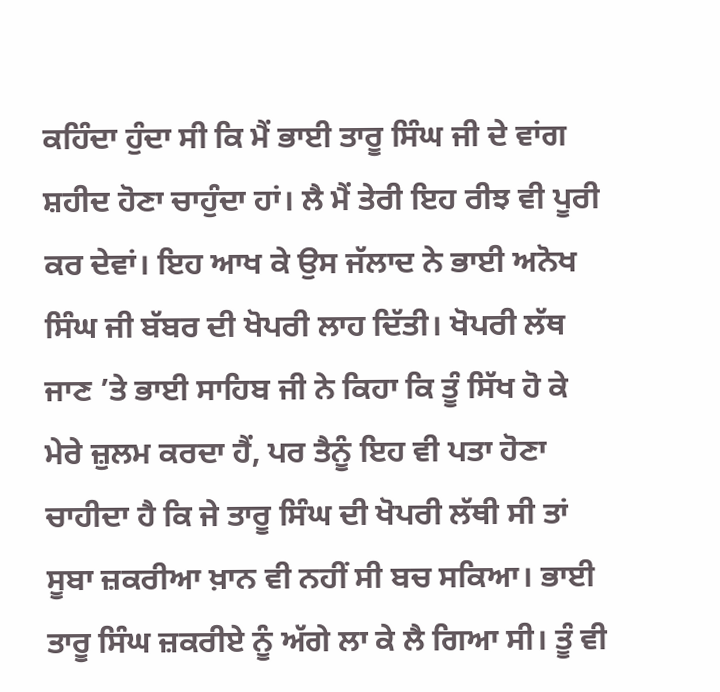ਕਹਿੰਦਾ ਹੁੰਦਾ ਸੀ ਕਿ ਮੈਂ ਭਾਈ ਤਾਰੂ ਸਿੰਘ ਜੀ ਦੇ ਵਾਂਗ ਸ਼ਹੀਦ ਹੋਣਾ ਚਾਹੁੰਦਾ ਹਾਂ। ਲੈ ਮੈਂ ਤੇਰੀ ਇਹ ਰੀਝ ਵੀ ਪੂਰੀ ਕਰ ਦੇਵਾਂ। ਇਹ ਆਖ ਕੇ ਉਸ ਜੱਲਾਦ ਨੇ ਭਾਈ ਅਨੋਖ ਸਿੰਘ ਜੀ ਬੱਬਰ ਦੀ ਖੋਪਰੀ ਲਾਹ ਦਿੱਤੀ। ਖੋਪਰੀ ਲੱਥ ਜਾਣ ’ਤੇ ਭਾਈ ਸਾਹਿਬ ਜੀ ਨੇ ਕਿਹਾ ਕਿ ਤੂੰ ਸਿੱਖ ਹੋ ਕੇ ਮੇਰੇ ਜ਼ੁਲਮ ਕਰਦਾ ਹੈਂ, ਪਰ ਤੈਨੂੰ ਇਹ ਵੀ ਪਤਾ ਹੋਣਾ ਚਾਹੀਦਾ ਹੈ ਕਿ ਜੇ ਤਾਰੂ ਸਿੰਘ ਦੀ ਖੋਪਰੀ ਲੱਥੀ ਸੀ ਤਾਂ ਸੂਬਾ ਜ਼ਕਰੀਆ ਖ਼ਾਨ ਵੀ ਨਹੀਂ ਸੀ ਬਚ ਸਕਿਆ। ਭਾਈ ਤਾਰੂ ਸਿੰਘ ਜ਼ਕਰੀਏ ਨੂੰ ਅੱਗੇ ਲਾ ਕੇ ਲੈ ਗਿਆ ਸੀ। ਤੂੰ ਵੀ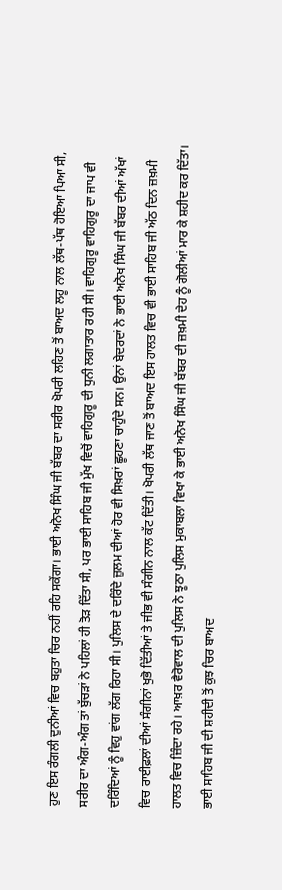ਹੁਣ ਇਸ ਰੰਗਲੀ ਦੁਨੀਆਂ ਵਿਚ ਬਹੁਤਾ ਚਿਰ ਨਹੀਂ ਰਹਿ ਸਕੇਂਗਾ। ਭਾਈ ਅਨੋਖ ਸਿੰਘ ਜੀ ਬੱਬਰ ਦਾ ਸਰੀਰ ਖੋਪਰੀ ਲਹਿਣ ਤੋਂ ਬਾਅਦ ਲਹੂ ਨਾਲ ਲੱਥ-ਪੱਥ ਹੋਇਆ ਪਿਆ ਸੀ, ਸਰੀਰ ਦਾ ਅੰਗ-ਅੰਗ ਤਾਂ ਬੁੱਚੜਾਂ ਨੇ ਪਹਿਲਾਂ ਹੀ ਤੋੜ ਦਿੱਤਾ ਸੀ, ਪਰ ਭਾਈ ਸਾਹਿਬ ਜੀ ਮੁੱਖ ਵਿਚੋਂ ਵਾਹਿਗੁਰੂ ਦੀ ਧੁਨੀ ਲਗਾਤਾਰ ਰਹੀ ਸੀ। ਵਾਹਿਗੁਰੂ ਵਾਹਿਗੁਰੂ ਦਾ ਜਾਪ ਵੀ ਦਰਿੰਦਿਆਂ ਨੂੰ ਵਿਹੁ ਵਾਂਗ ਲੱਗ ਰਿਹਾ ਸੀ। ਪੁਲਿਸ ਦੇ ਦਰਿੰਦੇ ਜ਼ੁਲਮ ਦੀਆਂ ਹੋਰ ਵੀ ਸਿਖ਼ਰਾਂ ਛੂਹਣਾ ਚਾਹੁੰਦੇ ਸਨ। ਉਨਾਂ ਬੇਦਰਦਾਂ ਨੇ ਭਾਈ ਅਨੋਖ ਸਿੰਘ ਜੀ ਬੱਬਰ ਦੀਆਂ ਅੱਖਾਂ ਵਿਚ ਰਾਈਫ਼ਲਾਂ ਦੀਆਂ ਸੰਗੀਨਾਂ ਖੁਭੋ ਦਿੱਤੀਆਂ ਤੇ ਜੀਭ ਵੀ ਸੰਗੀਨ ਨਾਲ ਕੱਟ ਦਿੱਤੀ। ਖੋਪਰੀ ਲੱਥ ਜਾਣ ਤੋਂ ਬਾਅਦ ਇਸ ਹਾਲਤ ਵਿਚ ਵੀ ਭਾਈ ਸਾਹਿਬ ਜੀ ਅੱਠ ਦਿਨ ਜ਼ਖ਼ਮੀ ਹਾਲਤ ਵਿਚ ਜ਼ਿੰਦਾ ਰਹੇ। ਆਖ਼ਰ ਵੈਰੋਵਾਲ ਦੀ ਪੁਲਿਸ ਨੇ ਝੂਠਾ ਪੁਲਿਸ ਮੁਕਾਬਲਾ ਵਿਖਾ ਕੇ ਭਾਈ ਅਨੋਖ ਸਿੰਘ ਜੀ ਬੱਬਰ ਦੀ ਜ਼ਖ਼ਮੀ ਦੇਹ ਨੂੰ ਗੋਲੀਆਂ ਮਾਰ ਕੇ ਸ਼ਹੀਦ ਕਰ ਦਿੱਤਾ। ਭਾਈ ਸਾਹਿਬ ਜੀ ਦੀ ਸ਼ਹੀਦੀ ਤੋਂ ਕੁਝ ਚਿਰ ਬਾਅਦ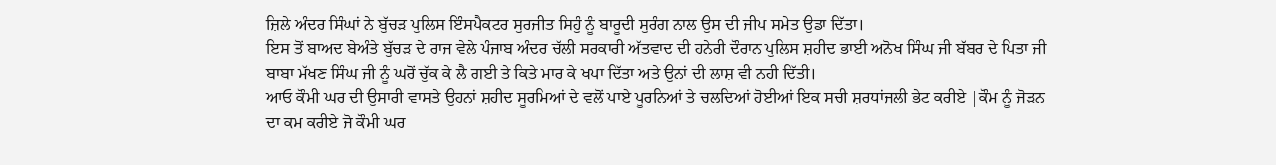ਜ਼ਿਲੇ ਅੰਦਰ ਸਿੰਘਾਂ ਨੇ ਬੁੱਚੜ ਪੁਲਿਸ ਇੰਸਪੈਕਟਰ ਸੁਰਜੀਤ ਸਿਹੁੰ ਨੂੰ ਬਾਰੂਦੀ ਸੁਰੰਗ ਨਾਲ ਉਸ ਦੀ ਜੀਪ ਸਮੇਤ ਉਡਾ ਦਿੱਤਾ।
ਇਸ ਤੋਂ ਬਾਅਦ ਬੇਅੰਤੇ ਬੁੱਚੜ ਦੇ ਰਾਜ ਵੇਲੇ ਪੰਜਾਬ ਅੰਦਰ ਚੱਲੀ ਸਰਕਾਰੀ ਅੱਤਵਾਦ ਦੀ ਹਨੇਰੀ ਦੌਰਾਨ ਪੁਲਿਸ ਸ਼ਹੀਦ ਭਾਈ ਅਨੋਖ ਸਿੰਘ ਜੀ ਬੱਬਰ ਦੇ ਪਿਤਾ ਜੀ ਬਾਬਾ ਮੱਖਣ ਸਿੰਘ ਜੀ ਨੂੰ ਘਰੋਂ ਚੁੱਕ ਕੇ ਲੈ ਗਈ ਤੇ ਕਿਤੇ ਮਾਰ ਕੇ ਖਪਾ ਦਿੱਤਾ ਅਤੇ ਉਨਾਂ ਦੀ ਲਾਸ਼ ਵੀ ਨਹੀ ਦਿੱਤੀ।
ਆਓ ਕੌਮੀ ਘਰ ਦੀ ਉਸਾਰੀ ਵਾਸਤੇ ਉਹਨਾਂ ਸ਼ਹੀਦ ਸੂਰਮਿਆਂ ਦੇ ਵਲੋਂ ਪਾਏ ਪੂਰਨਿਆਂ ਤੇ ਚਲਦਿਆਂ ਹੋਈਆਂ ਇਕ ਸਚੀ ਸ਼ਰਧਾਂਜਲੀ ਭੇਟ ਕਰੀਏ |ਕੌਮ ਨੂੰ ਜੋੜਨ ਦਾ ਕਮ ਕਰੀਏ ਜੋ ਕੌਮੀ ਘਰ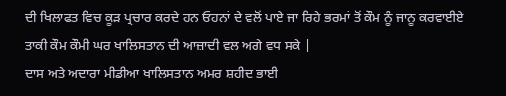ਦੀ ਖਿਲਾਫਤ ਵਿਚ ਕੂੜ ਪ੍ਰਚਾਰ ਕਰਦੇ ਹਨ ਓਹਨਾਂ ਦੇ ਵਲੋਂ ਪਾਏ ਜਾ ਰਿਹੇ ਭਰਮਾਂ ਤੋਂ ਕੌਮ ਨੂੰ ਜਾਨੂ ਕਰਵਾਈਏ ਤਾਕੀ ਕੌਮ ਕੌਮੀ ਘਰ ਖਾਲਿਸਤਾਨ ਦੀ ਆਜ਼ਾਦੀ ਵਲ ਅਗੇ ਵਧ ਸਕੇ |
ਦਾਸ ਅਤੇ ਅਦਾਰਾ ਮੀਡੀਆ ਖਾਲਿਸਤਾਨ ਅਮਰ ਸ਼ਹੀਦ ਭਾਈ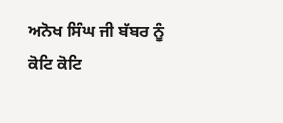ਅਨੋਖ ਸਿੰਘ ਜੀ ਬੱਬਰ ਨੂੰ ਕੋਟਿ ਕੋਟਿ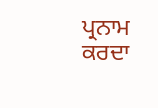ਪ੍ਰਨਾਮ ਕਰਦਾ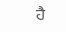ਹੈ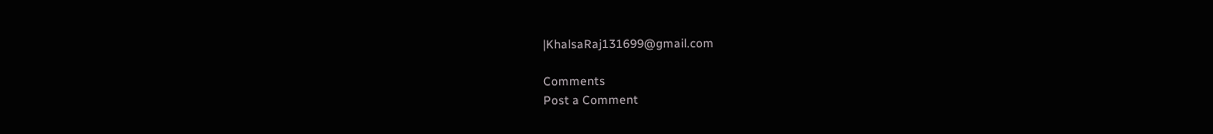|KhalsaRaj131699@gmail.com

Comments
Post a Comment